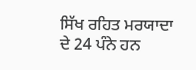ਸਿੱਖ ਰਹਿਤ ਮਰਯਾਦਾ ਦੇ 24 ਪੰਨੇ ਹਨ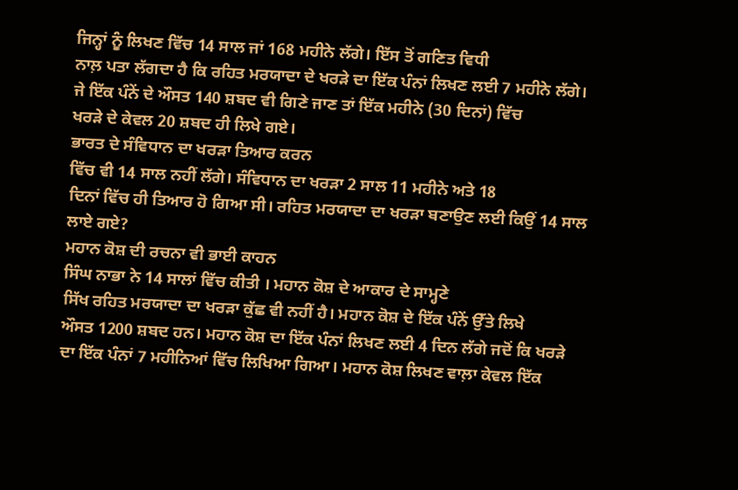ਜਿਨ੍ਹਾਂ ਨੂੰ ਲਿਖਣ ਵਿੱਚ 14 ਸਾਲ ਜਾਂ 168 ਮਹੀਨੇ ਲੱਗੇ। ਇੱਸ ਤੋਂ ਗਣਿਤ ਵਿਧੀ
ਨਾਲ਼ ਪਤਾ ਲੱਗਦਾ ਹੈ ਕਿ ਰਹਿਤ ਮਰਯਾਦਾ ਦੇ ਖਰੜੇ ਦਾ ਇੱਕ ਪੰਨਾਂ ਲਿਖਣ ਲਈ 7 ਮਹੀਨੇ ਲੱਗੇ।
ਜੇ ਇੱਕ ਪੰਨੇਂ ਦੇ ਔਸਤ 140 ਸ਼ਬਦ ਵੀ ਗਿਣੇ ਜਾਣ ਤਾਂ ਇੱਕ ਮਹੀਨੇ (30 ਦਿਨਾਂ) ਵਿੱਚ
ਖਰੜੇ ਦੇ ਕੇਵਲ 20 ਸ਼ਬਦ ਹੀ ਲਿਖੇ ਗਏ।
ਭਾਰਤ ਦੇ ਸੰਵਿਧਾਨ ਦਾ ਖਰੜਾ ਤਿਆਰ ਕਰਨ
ਵਿੱਚ ਵੀ 14 ਸਾਲ ਨਹੀਂ ਲੱਗੇ। ਸੰਵਿਧਾਨ ਦਾ ਖਰੜਾ 2 ਸਾਲ 11 ਮਹੀਨੇ ਅਤੇ 18
ਦਿਨਾਂ ਵਿੱਚ ਹੀ ਤਿਆਰ ਹੋ ਗਿਆ ਸੀ। ਰਹਿਤ ਮਰਯਾਦਾ ਦਾ ਖਰੜਾ ਬਣਾਉਣ ਲਈ ਕਿਉਂ 14 ਸਾਲ
ਲਾਏ ਗਏ?
ਮਹਾਨ ਕੋਸ਼ ਦੀ ਰਚਨਾ ਵੀ ਭਾਈ ਕਾਹਨ
ਸਿੰਘ ਨਾਭਾ ਨੇ 14 ਸਾਲਾਂ ਵਿੱਚ ਕੀਤੀ । ਮਹਾਨ ਕੋਸ਼ ਦੇ ਆਕਾਰ ਦੇ ਸਾਮ੍ਹਣੇ
ਸਿੱਖ ਰਹਿਤ ਮਰਯਾਦਾ ਦਾ ਖਰੜਾ ਕੁੱਛ ਵੀ ਨਹੀਂ ਹੈ। ਮਹਾਨ ਕੋਸ਼ ਦੇ ਇੱਕ ਪੰਨੇਂ ਉੱਤੇ ਲਿਖੇ
ਔਸਤ 1200 ਸ਼ਬਦ ਹਨ। ਮਹਾਨ ਕੋਸ਼ ਦਾ ਇੱਕ ਪੰਨਾਂ ਲਿਖਣ ਲਈ 4 ਦਿਨ ਲੱਗੇ ਜਦੋਂ ਕਿ ਖਰੜੇ
ਦਾ ਇੱਕ ਪੰਨਾਂ 7 ਮਹੀਨਿਆਂ ਵਿੱਚ ਲਿਖਿਆ ਗਿਆ। ਮਹਾਨ ਕੋਸ਼ ਲਿਖਣ ਵਾਲ਼ਾ ਕੇਵਲ ਇੱਕ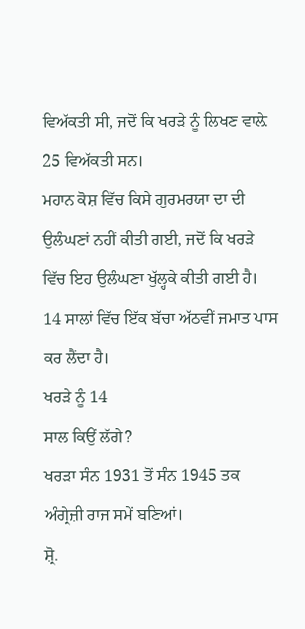ਵਿਅੱਕਤੀ ਸੀ, ਜਦੋਂ ਕਿ ਖਰੜੇ ਨੂੰ ਲਿਖਣ ਵਾਲ਼ੇ 25 ਵਿਅੱਕਤੀ ਸਨ।
ਮਹਾਨ ਕੋਸ਼ ਵਿੱਚ ਕਿਸੇ ਗੁਰਮਰਯਾ ਦਾ ਦੀ
ਉਲੰਘਣਾਂ ਨਹੀਂ ਕੀਤੀ ਗਈ, ਜਦੋਂ ਕਿ ਖਰੜੇ ਵਿੱਚ ਇਹ ਉਲੰਘਣਾ ਖੁੱਲ੍ਹਕੇ ਕੀਤੀ ਗਈ ਹੈ।
14 ਸਾਲਾਂ ਵਿੱਚ ਇੱਕ ਬੱਚਾ ਅੱਠਵੀਂ ਜਮਾਤ ਪਾਸ ਕਰ ਲੈਂਦਾ ਹੈ।
ਖਰੜੇ ਨੂੰ 14
ਸਾਲ ਕਿਉਂ ਲੱਗੇ?
ਖਰੜਾ ਸੰਨ 1931 ਤੋਂ ਸੰਨ 1945 ਤਕ ਅੰਗ੍ਰੇਜ਼ੀ ਰਾਜ ਸਮੇਂ ਬਣਿਆਂ।
ਸ਼੍ਰੋ.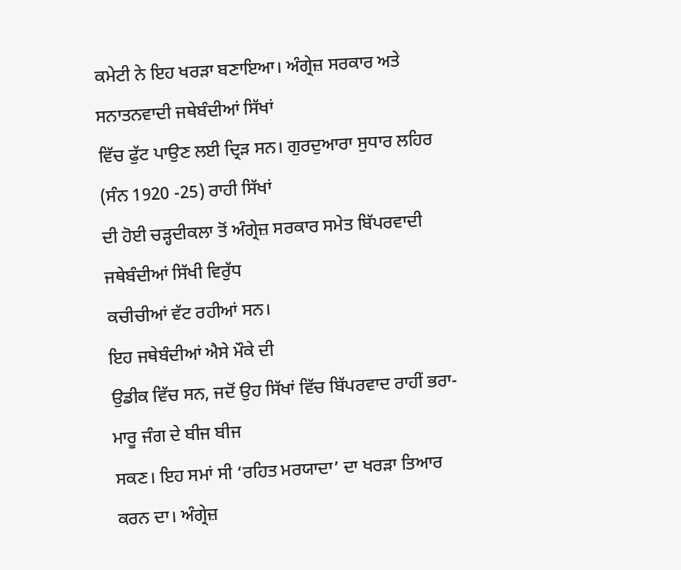ਕਮੇਟੀ ਨੇ ਇਹ ਖਰੜਾ ਬਣਾਇਆ। ਅੰਗ੍ਰੇਜ਼ ਸਰਕਾਰ ਅਤੇ ਸਨਾਤਨਵਾਦੀ ਜਥੇਬੰਦੀਆਂ ਸਿੱਖਾਂ
ਵਿੱਚ ਫੁੱਟ ਪਾਉਣ ਲਈ ਦ੍ਰਿੜ ਸਨ। ਗੁਰਦੁਆਰਾ ਸੁਧਾਰ ਲਹਿਰ (ਸੰਨ 1920 -25) ਰਾਹੀ ਸਿੱਖਾਂ
ਦੀ ਹੋਈ ਚੜ੍ਹਦੀਕਲਾ ਤੋਂ ਅੰਗ੍ਰੇਜ਼ ਸਰਕਾਰ ਸਮੇਤ ਬਿੱਪਰਵਾਦੀ ਜਥੇਬੰਦੀਆਂ ਸਿੱਖੀ ਵਿਰੁੱਧ
ਕਚੀਚੀਆਂ ਵੱਟ ਰਹੀਆਂ ਸਨ।
ਇਹ ਜਥੇਬੰਦੀਆਂ ਐਸੇ ਮੌਕੇ ਦੀ
ਉਡੀਕ ਵਿੱਚ ਸਨ, ਜਦੋਂ ਉਹ ਸਿੱਖਾਂ ਵਿੱਚ ਬਿੱਪਰਵਾਦ ਰਾਹੀਂ ਭਰਾ-ਮਾਰੂ ਜੰਗ ਦੇ ਬੀਜ ਬੀਜ
ਸਕਣ। ਇਹ ਸਮਾਂ ਸੀ ‘ਰਹਿਤ ਮਰਯਾਦਾ’ ਦਾ ਖਰੜਾ ਤਿਆਰ ਕਰਨ ਦਾ। ਅੰਗ੍ਰੇਜ਼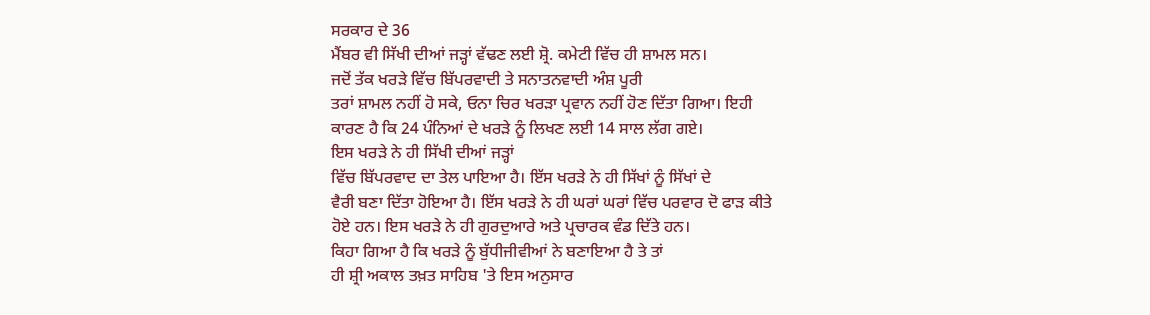ਸਰਕਾਰ ਦੇ 36
ਮੈਂਬਰ ਵੀ ਸਿੱਖੀ ਦੀਆਂ ਜੜ੍ਹਾਂ ਵੱਢਣ ਲਈ ਸ਼੍ਰੋ. ਕਮੇਟੀ ਵਿੱਚ ਹੀ ਸ਼ਾਮਲ ਸਨ।
ਜਦੋਂ ਤੱਕ ਖਰੜੇ ਵਿੱਚ ਬਿੱਪਰਵਾਦੀ ਤੇ ਸਨਾਤਨਵਾਦੀ ਅੰਸ਼ ਪੂਰੀ
ਤਰਾਂ ਸ਼ਾਮਲ ਨਹੀਂ ਹੋ ਸਕੇ, ਓਨਾ ਚਿਰ ਖਰੜਾ ਪ੍ਰਵਾਨ ਨਹੀਂ ਹੋਣ ਦਿੱਤਾ ਗਿਆ। ਇਹੀ
ਕਾਰਣ ਹੈ ਕਿ 24 ਪੰਨਿਆਂ ਦੇ ਖਰੜੇ ਨੂੰ ਲਿਖਣ ਲਈ 14 ਸਾਲ ਲੱਗ ਗਏ।
ਇਸ ਖਰੜੇ ਨੇ ਹੀ ਸਿੱਖੀ ਦੀਆਂ ਜੜ੍ਹਾਂ
ਵਿੱਚ ਬਿੱਪਰਵਾਦ ਦਾ ਤੇਲ ਪਾਇਆ ਹੈ। ਇੱਸ ਖਰੜੇ ਨੇ ਹੀ ਸਿੱਖਾਂ ਨੂੰ ਸਿੱਖਾਂ ਦੇ
ਵੈਰੀ ਬਣਾ ਦਿੱਤਾ ਹੋਇਆ ਹੈ। ਇੱਸ ਖਰੜੇ ਨੇ ਹੀ ਘਰਾਂ ਘਰਾਂ ਵਿੱਚ ਪਰਵਾਰ ਦੋ ਫਾੜ ਕੀਤੇ
ਹੋਏ ਹਨ। ਇਸ ਖਰੜੇ ਨੇ ਹੀ ਗੁਰਦੁਆਰੇ ਅਤੇ ਪ੍ਰਚਾਰਕ ਵੰਡ ਦਿੱਤੇ ਹਨ।
ਕਿਹਾ ਗਿਆ ਹੈ ਕਿ ਖਰੜੇ ਨੂੰ ਬੁੱਧੀਜੀਵੀਆਂ ਨੇ ਬਣਾਇਆ ਹੈ ਤੇ ਤਾਂ
ਹੀ ਸ਼੍ਰੀ ਅਕਾਲ ਤਖ਼ਤ ਸਾਹਿਬ 'ਤੇ ਇਸ ਅਨੁਸਾਰ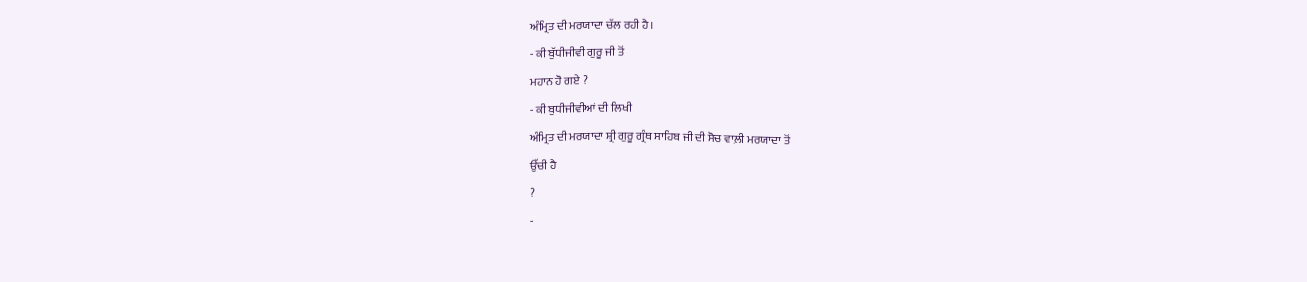ਅੰਮ੍ਰਿਤ ਦੀ ਮਰਯਾਦਾ ਚੱਲ ਰਹੀ ਹੈ।
- ਕੀ ਬੁੱਧੀਜੀਵੀ ਗੁਰੂ ਜੀ ਤੋਂ
ਮਹਾਨ ਹੋ ਗਏ ?
- ਕੀ ਬੁਧੀਜੀਵੀਆਂ ਦੀ ਲਿਖੀ
ਅੰਮ੍ਰਿਤ ਦੀ ਮਰਯਾਦਾ ਸ਼੍ਰੀ ਗੁਰੂ ਗ੍ਰੰਥ ਸਾਹਿਬ ਜੀ ਦੀ ਸੋਚ ਵਾਲ਼ੀ ਮਰਯਾਦਾ ਤੋਂ
ਉੱਚੀ ਹੈ
?
-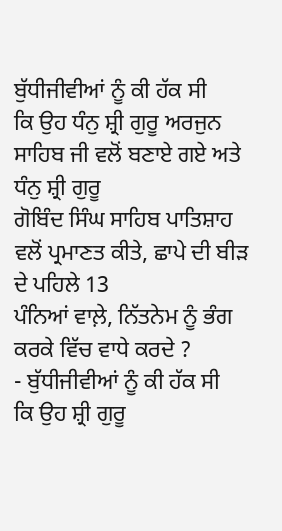ਬੁੱਧੀਜੀਵੀਆਂ ਨੂੰ ਕੀ ਹੱਕ ਸੀ
ਕਿ ਉਹ ਧੰਨੁ ਸ਼੍ਰੀ ਗੁਰੂ ਅਰਜੁਨ ਸਾਹਿਬ ਜੀ ਵਲੋਂ ਬਣਾਏ ਗਏ ਅਤੇ ਧੰਨੁ ਸ਼੍ਰੀ ਗੁਰੂ
ਗੋਬਿੰਦ ਸਿੰਘ ਸਾਹਿਬ ਪਾਤਿਸ਼ਾਹ ਵਲੋਂ ਪ੍ਰਮਾਣਤ ਕੀਤੇ, ਛਾਪੇ ਦੀ ਬੀੜ ਦੇ ਪਹਿਲੇ 13
ਪੰਨਿਆਂ ਵਾਲ਼ੇ, ਨਿੱਤਨੇਮ ਨੂੰ ਭੰਗ ਕਰਕੇ ਵਿੱਚ ਵਾਧੇ ਕਰਦੇ ?
- ਬੁੱਧੀਜੀਵੀਆਂ ਨੂੰ ਕੀ ਹੱਕ ਸੀ
ਕਿ ਉਹ ਸ਼੍ਰੀ ਗੁਰੂ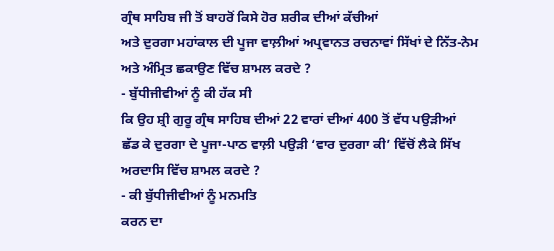ਗ੍ਰੰਥ ਸਾਹਿਬ ਜੀ ਤੋਂ ਬਾਹਰੋਂ ਕਿਸੇ ਹੋਰ ਸ਼ਰੀਕ ਦੀਆਂ ਕੱਚੀਆਂ
ਅਤੇ ਦੁਰਗਾ ਮਹਾਂਕਾਲ ਦੀ ਪੂਜਾ ਵਾਲ਼ੀਆਂ ਅਪ੍ਰਵਾਨਤ ਰਚਨਾਵਾਂ ਸਿੱਖਾਂ ਦੇ ਨਿੱਤ-ਨੇਮ
ਅਤੇ ਅੰਮ੍ਰਿਤ ਛਕਾਉਣ ਵਿੱਚ ਸ਼ਾਮਲ ਕਰਦੇ ?
- ਬੁੱਧੀਜੀਵੀਆਂ ਨੂੰ ਕੀ ਹੱਕ ਸੀ
ਕਿ ਉਹ ਸ਼੍ਰੀ ਗੁਰੂ ਗ੍ਰੰਥ ਸਾਹਿਬ ਦੀਆਂ 22 ਵਾਰਾਂ ਦੀਆਂ 400 ਤੋਂ ਵੱਧ ਪਉੜੀਆਂ
ਛੱਡ ਕੇ ਦੁਰਗਾ ਦੇ ਪੂਜਾ-ਪਾਠ ਵਾਲ਼ੀ ਪਉੜੀ ‘ਵਾਰ ਦੁਰਗਾ ਕੀ’ ਵਿੱਚੋਂ ਲੈਕੇ ਸਿੱਖ
ਅਰਦਾਸਿ ਵਿੱਚ ਸ਼ਾਮਲ ਕਰਦੇ ?
- ਕੀ ਬੁੱਧੀਜੀਵੀਆਂ ਨੂੰ ਮਨਮਤਿ
ਕਰਨ ਦਾ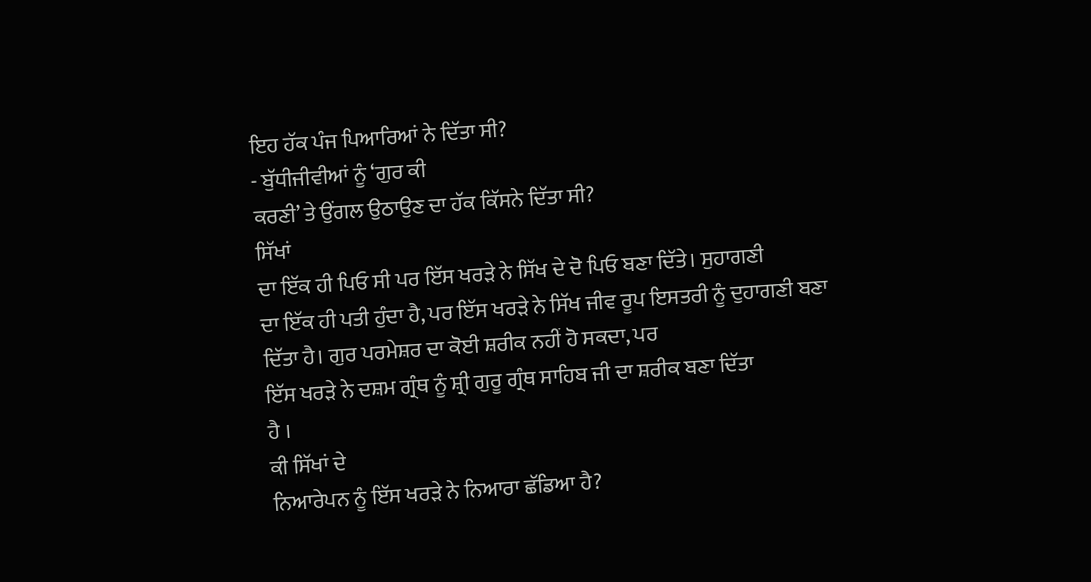ਇਹ ਹੱਕ ਪੰਜ ਪਿਆਰਿਆਂ ਨੇ ਦਿੱਤਾ ਸੀ?
- ਬੁੱਧੀਜੀਵੀਆਂ ਨੂੰ ‘ਗੁਰ ਕੀ
ਕਰਣੀ’ ਤੇ ਉਂਗਲ ਉਠਾਉਣ ਦਾ ਹੱਕ ਕਿੱਸਨੇ ਦਿੱਤਾ ਸੀ?
ਸਿੱਖਾਂ
ਦਾ ਇੱਕ ਹੀ ਪਿਓ ਸੀ ਪਰ ਇੱਸ ਖਰੜੇ ਨੇ ਸਿੱਖ ਦੇ ਦੋ ਪਿਓ ਬਣਾ ਦਿੱਤੇ। ਸੁਹਾਗਣੀ
ਦਾ ਇੱਕ ਹੀ ਪਤੀ ਹੁੰਦਾ ਹੈ, ਪਰ ਇੱਸ ਖਰੜੇ ਨੇ ਸਿੱਖ ਜੀਵ ਰੂਪ ਇਸਤਰੀ ਨੂੰ ਦੁਹਾਗਣੀ ਬਣਾ
ਦਿੱਤਾ ਹੈ। ਗੁਰ ਪਰਮੇਸ਼ਰ ਦਾ ਕੋਈ ਸ਼ਰੀਕ ਨਹੀਂ ਹੋ ਸਕਦਾ, ਪਰ
ਇੱਸ ਖਰੜੇ ਨੇ ਦਸ਼ਮ ਗ੍ਰੰਥ ਨੂੰ ਸ਼੍ਰੀ ਗੁਰੂ ਗ੍ਰੰਥ ਸਾਹਿਬ ਜੀ ਦਾ ਸ਼ਰੀਕ ਬਣਾ ਦਿੱਤਾ
ਹੈ ।
ਕੀ ਸਿੱਖਾਂ ਦੇ
ਨਿਆਰੇਪਨ ਨੂੰ ਇੱਸ ਖਰੜੇ ਨੇ ਨਿਆਰਾ ਛੱਡਿਆ ਹੈ?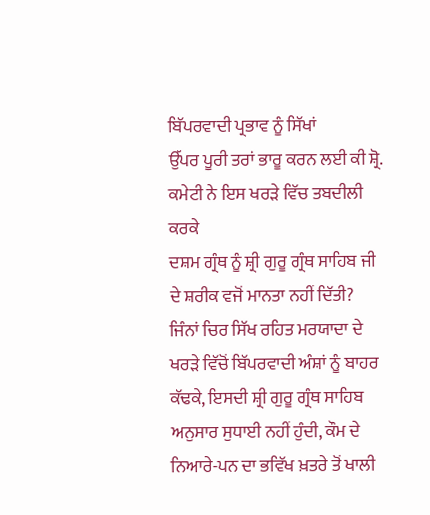ਬਿੱਪਰਵਾਦੀ ਪ੍ਰਭਾਵ ਨੂੰ ਸਿੱਖਾਂ
ਉੱਪਰ ਪੂਰੀ ਤਰਾਂ ਭਾਰੂ ਕਰਨ ਲਈ ਕੀ ਸ਼੍ਰੋ. ਕਮੇਟੀ ਨੇ ਇਸ ਖਰੜੇ ਵਿੱਚ ਤਬਦੀਲੀ ਕਰਕੇ
ਦਸ਼ਮ ਗ੍ਰੰਥ ਨੂੰ ਸ਼੍ਰੀ ਗੁਰੂ ਗ੍ਰੰਥ ਸਾਹਿਬ ਜੀ ਦੇ ਸ਼ਰੀਕ ਵਜੋਂ ਮਾਨਤਾ ਨਹੀਂ ਦਿੱਤੀ?
ਜਿੰਨਾਂ ਚਿਰ ਸਿੱਖ ਰਹਿਤ ਮਰਯਾਦਾ ਦੇ
ਖਰੜੇ ਵਿੱਚੋਂ ਬਿੱਪਰਵਾਦੀ ਅੰਸ਼ਾਂ ਨੂੰ ਬਾਹਰ ਕੱਢਕੇ, ਇਸਦੀ ਸ਼੍ਰੀ ਗੁਰੂ ਗ੍ਰੰਥ ਸਾਹਿਬ
ਅਨੁਸਾਰ ਸੁਧਾਈ ਨਹੀਂ ਹੁੰਦੀ, ਕੌਮ ਦੇ ਨਿਆਰੇ-ਪਨ ਦਾ ਭਵਿੱਖ ਖ਼ਤਰੇ ਤੋਂ ਖਾਲੀ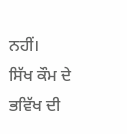ਨਹੀਂ।
ਸਿੱਖ ਕੌਮ ਦੇ ਭਵਿੱਖ ਦੀ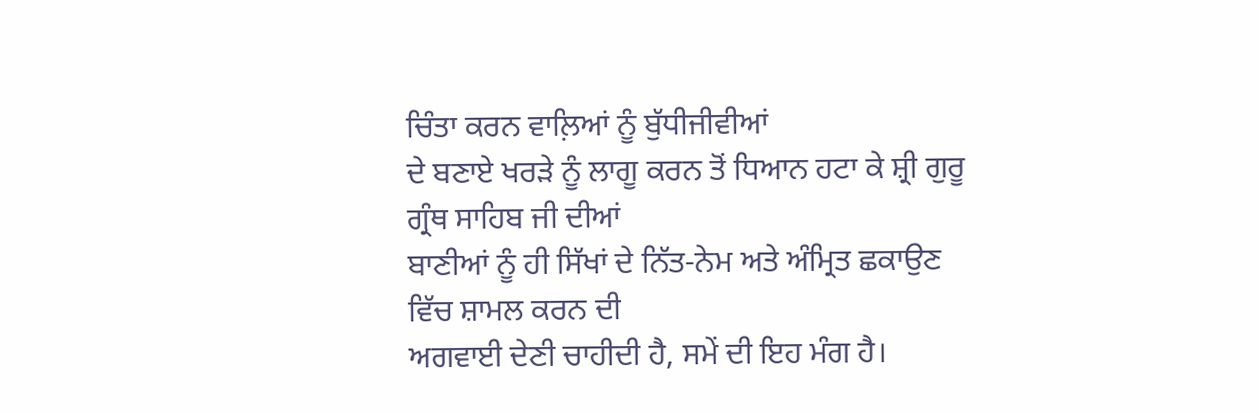ਚਿੰਤਾ ਕਰਨ ਵਾਲ਼ਿਆਂ ਨੂੰ ਬੁੱਧੀਜੀਵੀਆਂ
ਦੇ ਬਣਾਏ ਖਰੜੇ ਨੂੰ ਲਾਗੂ ਕਰਨ ਤੋਂ ਧਿਆਨ ਹਟਾ ਕੇ ਸ਼੍ਰੀ ਗੁਰੂ ਗ੍ਰੰਥ ਸਾਹਿਬ ਜੀ ਦੀਆਂ
ਬਾਣੀਆਂ ਨੂੰ ਹੀ ਸਿੱਖਾਂ ਦੇ ਨਿੱਤ-ਨੇਮ ਅਤੇ ਅੰਮ੍ਰਿਤ ਛਕਾਉਣ ਵਿੱਚ ਸ਼ਾਮਲ ਕਰਨ ਦੀ
ਅਗਵਾਈ ਦੇਣੀ ਚਾਹੀਦੀ ਹੈ, ਸਮੇਂ ਦੀ ਇਹ ਮੰਗ ਹੈ।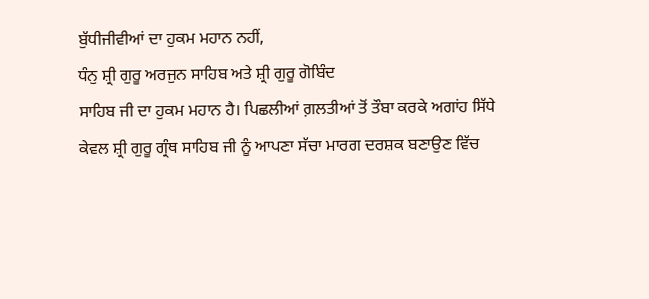ਬੁੱਧੀਜੀਵੀਆਂ ਦਾ ਹੁਕਮ ਮਹਾਨ ਨਹੀਂ,
ਧੰਨੁ ਸ਼੍ਰੀ ਗੁਰੂ ਅਰਜੁਨ ਸਾਹਿਬ ਅਤੇ ਸ਼੍ਰੀ ਗੁਰੂ ਗੋਬਿੰਦ
ਸਾਹਿਬ ਜੀ ਦਾ ਹੁਕਮ ਮਹਾਨ ਹੈ। ਪਿਛਲੀਆਂ ਗ਼ਲਤੀਆਂ ਤੋਂ ਤੌਬਾ ਕਰਕੇ ਅਗਾਂਹ ਸਿੱਧੇ
ਕੇਵਲ ਸ਼੍ਰੀ ਗੁਰੂ ਗ੍ਰੰਥ ਸਾਹਿਬ ਜੀ ਨੂੰ ਆਪਣਾ ਸੱਚਾ ਮਾਰਗ ਦਰਸ਼ਕ ਬਣਾਉਣ ਵਿੱਚ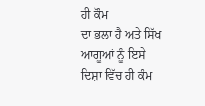ਹੀ ਕੌਮ
ਦਾ ਭਲਾ ਹੈ ਅਤੇ ਸਿੱਖ ਆਗੂਆਂ ਨੂੰ ਇਸੇ ਦਿਸ਼ਾ ਵਿੱਚ ਹੀ ਕੰਮ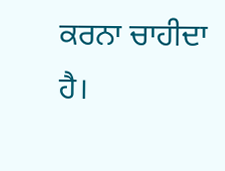ਕਰਨਾ ਚਾਹੀਦਾ ਹੈ।